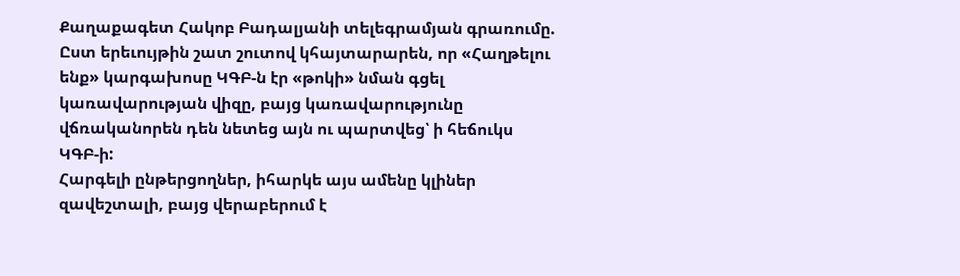Քաղաքագետ Հակոբ Բադալյանի տելեգրամյան գրառումը.
Ըստ երեւույթին շատ շուտով կհայտարարեն, որ «Հաղթելու ենք» կարգախոսը ԿԳԲ-ն էր «թոկի» նման գցել կառավարության վիզը, բայց կառավարությունը վճռականորեն դեն նետեց այն ու պարտվեց՝ ի հեճուկս ԿԳԲ-ի:
Հարգելի ընթերցողներ, իհարկե այս ամենը կլիներ զավեշտալի, բայց վերաբերում է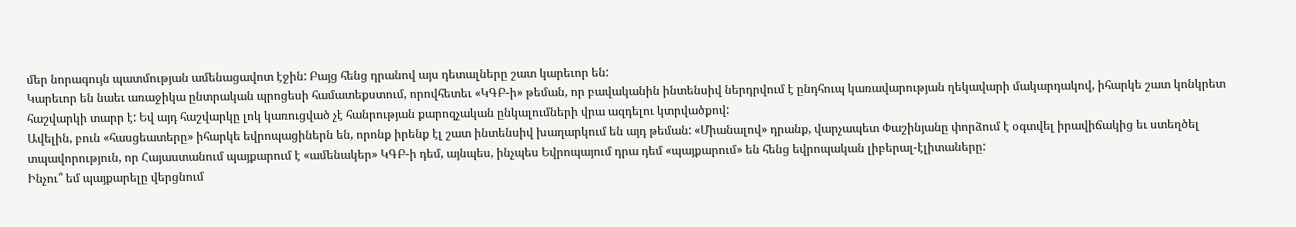մեր նորագույն պատմության ամենացավոտ էջին: Բայց հենց դրանով այս դետալները շատ կարեւոր են:
Կարեւոր են նաեւ առաջիկա ընտրական պրոցեսի համատեքստում, որովհետեւ «ԿԳԲ-ի» թեման, որ բավականին ինտենսիվ ներդրվում է ընդհուպ կառավարության ղեկավարի մակարդակով, իհարկե շատ կոնկրետ հաշվարկի տարր է: Եվ այդ հաշվարկը լոկ կառուցված չէ հանրության քարոզչական ընկալումների վրա ազդելու կտրվածքով:
Ավելին, բուն «հասցեատերը» իհարկե եվրոպացիներն են, որոնք իրենք էլ շատ ինտենսիվ խաղարկում են այդ թեման: «Միանալով» դրանք, վարչապետ Փաշինյանը փորձում է օգտվել իրավիճակից եւ ստեղծել տպավորություն, որ Հայաստանում պայքարում է «ամենակեր» ԿԳԲ-ի դեմ, այնպես, ինչպես Եվրոպայում դրա դեմ «պայքարում» են հենց եվրոպական լիբերալ-էլիտաները:
Ինչու՞ եմ պայքարելը վերցնում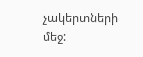չակերտների մեջ: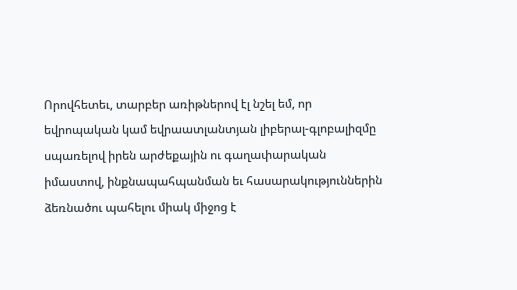Որովհետեւ, տարբեր առիթներով էլ նշել եմ, որ եվրոպական կամ եվրաատլանտյան լիբերալ-գլոբալիզմը սպառելով իրեն արժեքային ու գաղափարական իմաստով, ինքնապահպանման եւ հասարակություններին ձեռնածու պահելու միակ միջոց է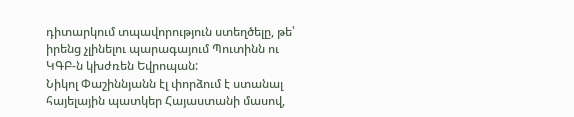դիտարկում տպավորություն ստեղծելը, թե՝ իրենց չլինելու պարագայում Պուտինն ու ԿԳԲ-ն կխժռեն Եվրոպան:
Նիկոլ Փաշիննյանն էլ փորձում է ստանալ հայելային պատկեր Հայաստանի մասով,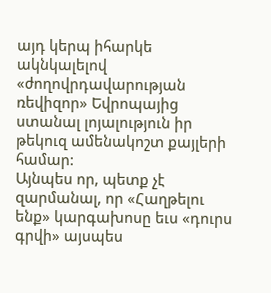այդ կերպ իհարկե ակնկալելով «ժողովրդավարության ռեվիզոր» Եվրոպայից ստանալ լոյալություն իր թեկուզ ամենակոշտ քայլերի համար:
Այնպես որ, պետք չէ զարմանալ, որ «Հաղթելու ենք» կարգախոսը եւս «դուրս գրվի» այսպես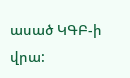ասած ԿԳԲ-ի վրա: